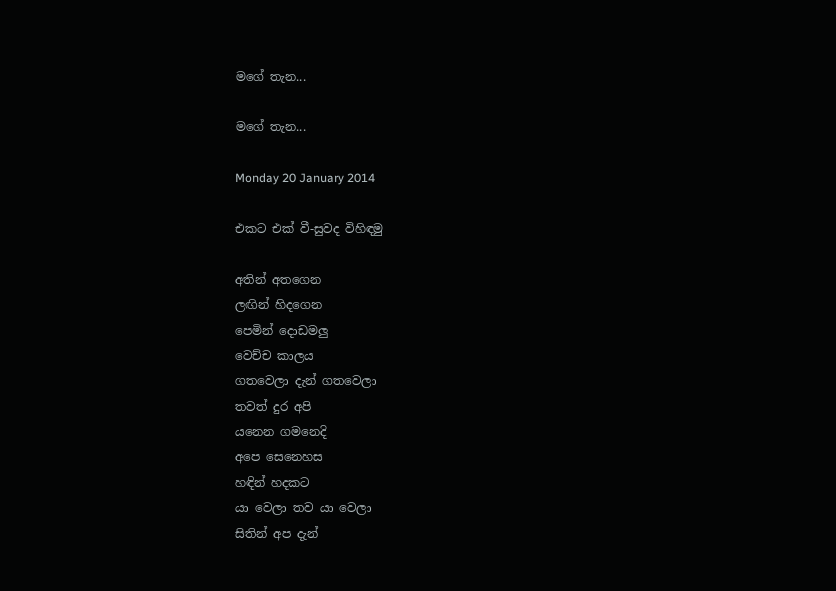මගේ තැන...

මගේ තැන...

Monday 20 January 2014

එකට එක් වී-සුවද විහිඳමු

අතින් අතගෙන
ලඟින් හිදගෙන
පෙමින් දොඩමලු
වෙච්ච කාලය
ගතවෙලා දැන් ගතවෙලා
තවත් දුර අපි
යනෙන ගමනෙදි
අපෙ සෙනෙහස
හඳින් හදකට
යා වෙලා තව යා වෙලා
සිතින් අප දැන්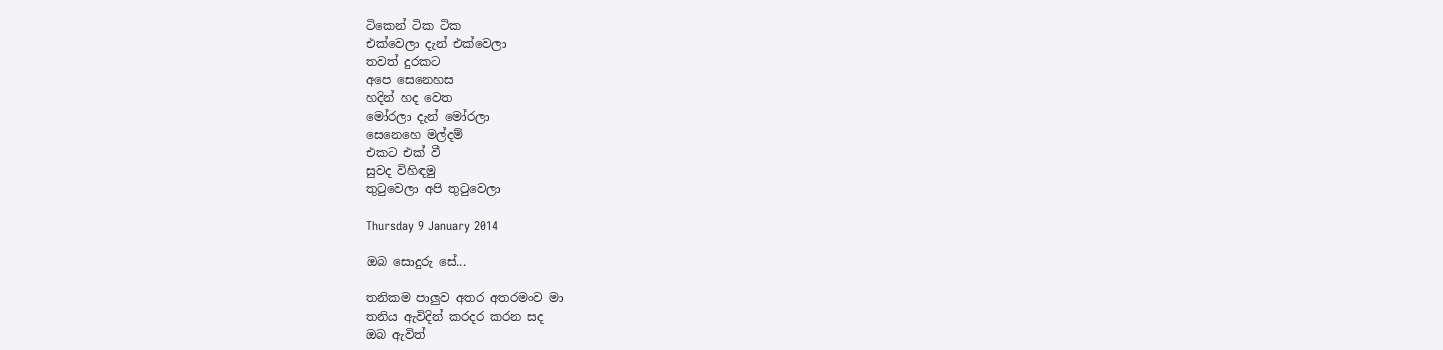ටිකෙන් ටික ටික
එක්වෙලා දැන් එක්වෙලා
තවත් දුරකට
අපෙ සෙනෙහස
හදින් හද වෙත
මෝරලා දැන් මෝරලා
සෙනෙහෙ මල්දම්
එකට එක් වී
සුවද විහිඳමු
තු‍ටුවෙලා අපි තු‍ටුවෙලා

Thursday 9 January 2014

ඔබ සොදුරු සේ...

තනිකම පාලුව අතර අතරමංව මා
තනිය ඇවිදින් කරදර කරන සද
ඔබ ඇවිත්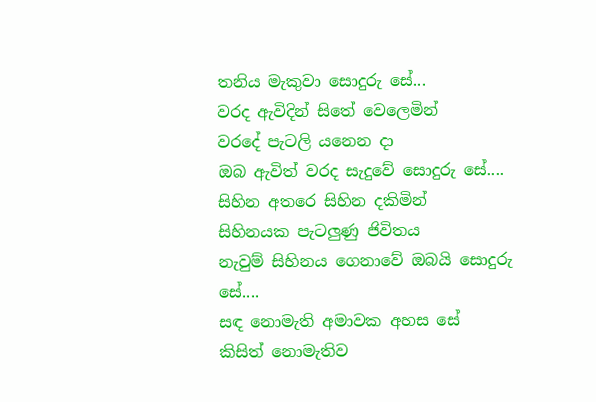තනිය මැකුවා සොදුරු සේ...
වරද ඇවිදින් සිතේ වෙලෙමින්
වරදේ පැටලි යනෙන දා
ඔබ ඇවිත් වරද සැදුවේ සොදුරු සේ....
සිහින අතරෙ සිහින දකිමින්
සිහිනයක පැටලුණු ජිවිතය
නැවුම් සිහිනය ගෙනාවේ ඔබයි සොදුරු සේ....
සඳ නොමැති අමාවක අහස සේ
කිසිත් නොමැතිව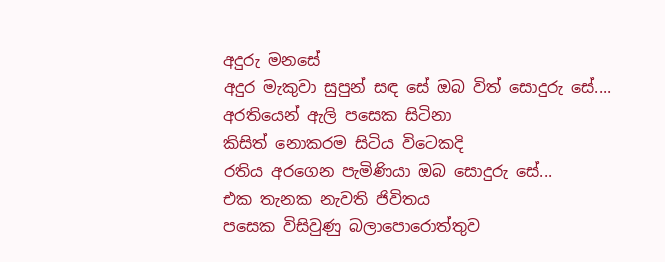අදුරු මනසේ
අදුර මැකුවා සුපුන් සඳ සේ ඔබ විත් සොදුරු සේ....
අරතියෙන් ඇලි පසෙක සිටිනා
කිසිත් නොකරම සිටිය විටෙකදි
රතිය අරගෙන පැමිණියා ඔබ සොදුරු සේ...
එක තැනක නැවති ජිවිතය
පසෙක විසිවුණු බලාපොරොත්තුව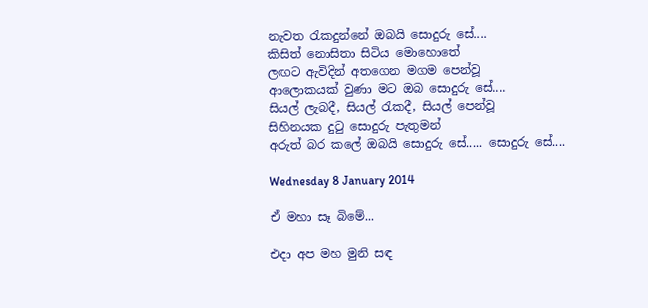නැවත ‍රැකදුන්නේ ඔබයි සොදුරු සේ....
කිසිත් නොසිතා සිටිය මොහොතේ
ලඟට ඇවිදින් අතගෙන මගම පෙන්වූ
ආලොකයක් වුණා මට ඔබ සොදුරු සේ....
සියල් ලැබදී, සියල් ‍රැකදී, සියල් පෙන්වූ
සිහිනයක දු‍ටු සොදුරු පැතුමන්
අරුත් බර කලේ ඔබයි සොදුරු සේ..... සොදුරු සේ....

Wednesday 8 January 2014

ඒ මහා සෑ බිමේ...

එදා අප මහ මුනි සඳ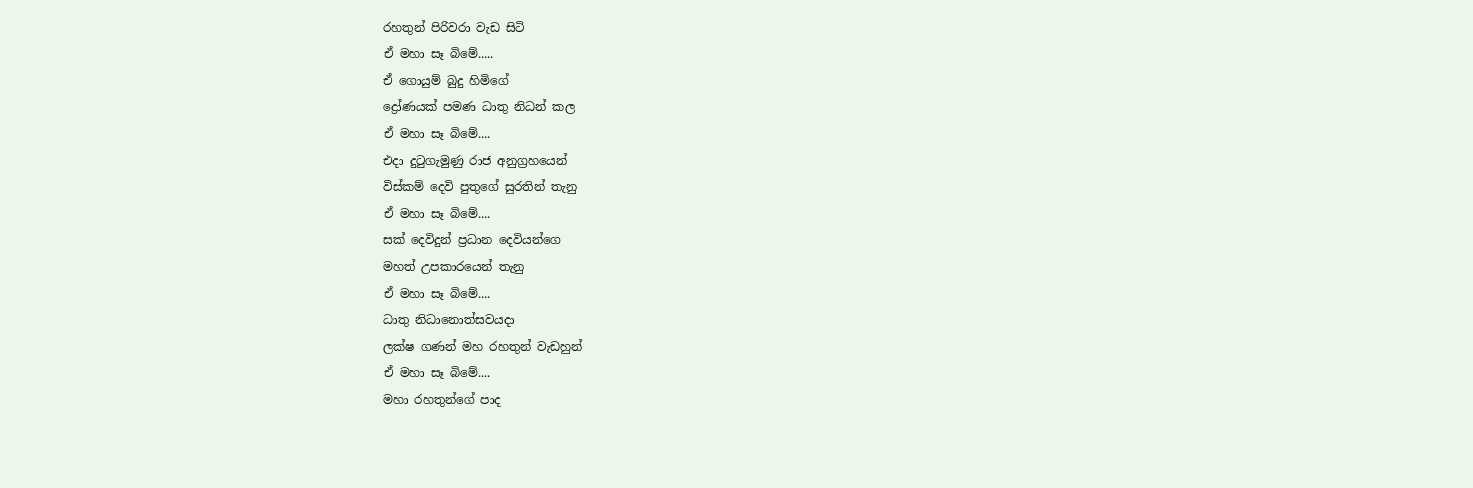රහතුන් පිරිවරා වැඩ සිටි
ඒ මහා සෑ බිමේ.....
ඒ ගොයුම් බුදු හිමිගේ
ද්‍රෝණයක් පමණ ධාතු නිධන් කල
ඒ මහා සෑ බිමේ....
එදා දු‍ටුගැමුණු රාජ අනුග්‍රහයෙන්
විස්කම් දෙවි පුතුගේ සුරතින් තැනු
ඒ මහා සෑ බිමේ....
සක් දෙවිදුන් ප්‍රධාන දෙවියන්ගෙ
මහත් උපකාරයෙන් තැනු
ඒ මහා සෑ බිමේ....
ධාතු නිධානොත්සවයදා
ලක්ෂ ගණන් මහ රහතුන් වැඩහුන්
ඒ මහා සෑ බිමේ....
මහා රහතුන්ගේ පාද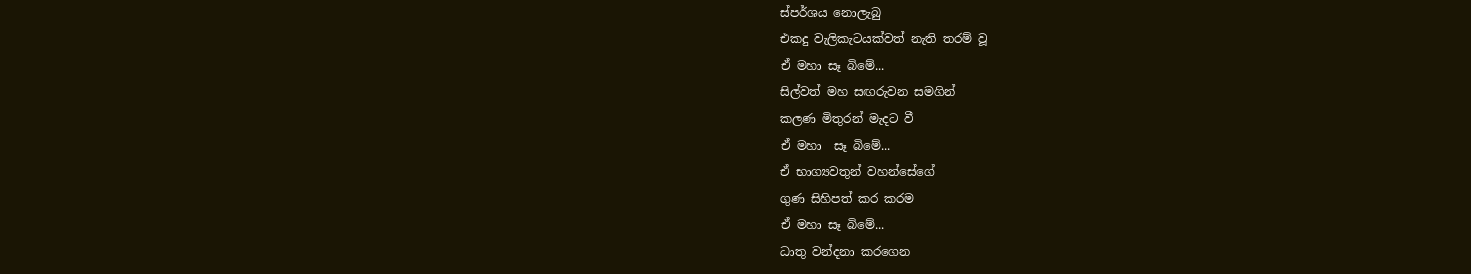ස්පර්ශය නොලැබු
එකදු වැලිකැටයක්වත් නැති තරම් වූ
ඒ මහා සෑ බිමේ...
සිල්වත් මහ සඟරුවන සමගින්
කලණ මිතුරන් මැදට වී
ඒ මහා  සෑ බිමේ...
ඒ භාග්‍යවතුන් වහන්සේගේ
ගුණ සිහිපත් කර කරම
ඒ මහා සෑ බිමේ...
ධාතු වන්දනා කරගෙන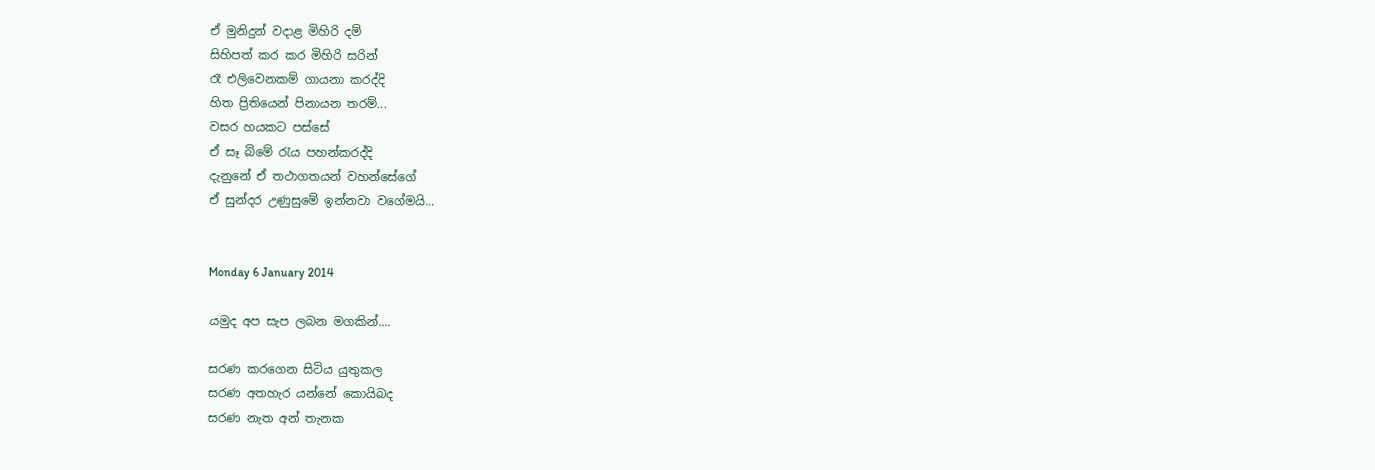ඒ මුනිදුන් වදාළ මිහිරි දම්
සිහිපත් කර කර මිහිරි සරින්
රෑ එලිවෙනකම් ගායනා කරද්දි
හිත ප්‍රිතියෙන් පිනායන තරම්...
වසර හයකට පස්සේ
ඒ සෑ බිමේ ‍රැය පහන්කරද්දි
දැනුනේ ඒ තථාගතයන් වහන්සේගේ
ඒ සුන්දර උණුසුමේ ඉන්නවා වගේමයි...


Monday 6 January 2014

යමුද අප සැප ලබන මගකින්....

සරණ කරගෙන සිටිය යුතුකල
සරණ අතහැර යන්නේ කොයිබද
සරණ නැත අන් තැනක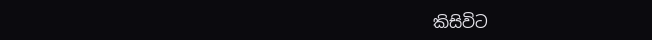කිසිවිට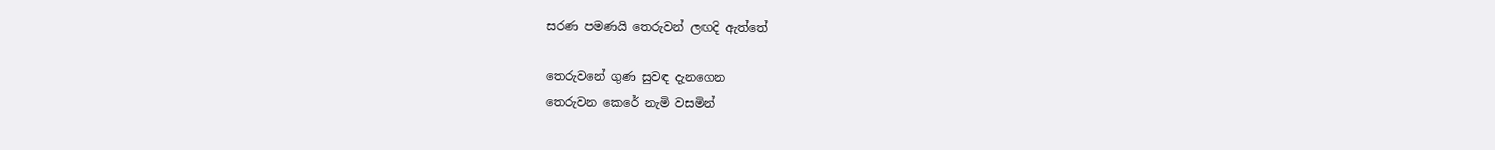සරණ පමණයි තෙරුවන් ලඟදි ඇත්තේ

තෙරුවනේ ගුණ සුවඳ දැනගෙන
තෙරුවන කෙරේ නැමි වසමින්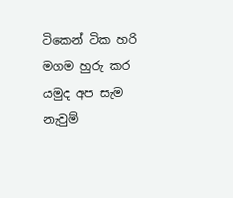ටිකෙන් ටික හරි මගම හුරු කර
යමුද අප සැම නැවුම්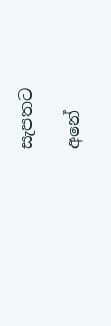සැපතට

අනේ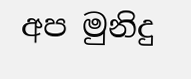අප මුනිදු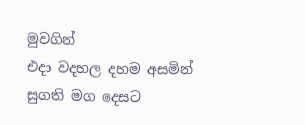මුවගින්
එදා වදහල දහම අසමින්
සුගති මග දෙසට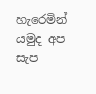හැරෙමින්
යමුද අප සැප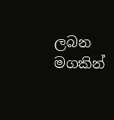ලබන මගකින්